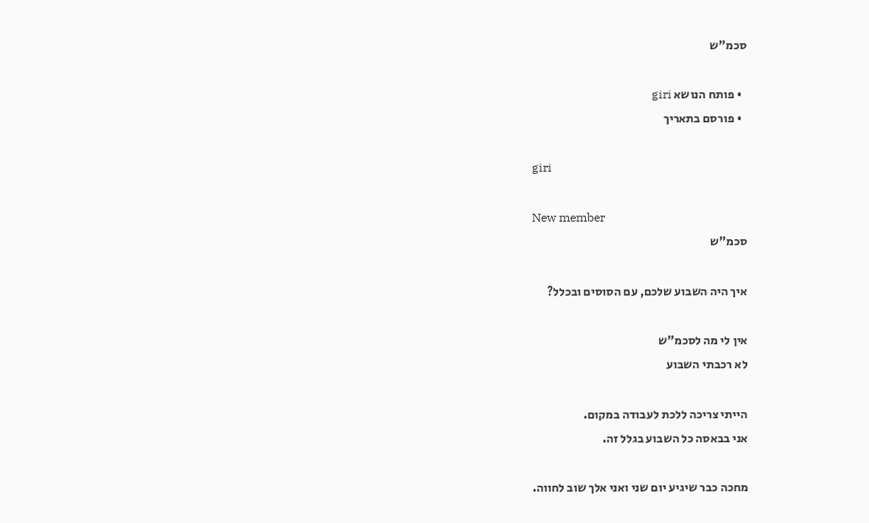סכמ"ש

  • פותח הנושא giri
  • פורסם בתאריך

giri

New member
סכמ"ש

איך היה השבוע שלכם, עם הסוסים ובכלל?

אין לי מה לסכמ"ש
לא רכבתי השבוע

הייתי צריכה ללכת לעבודה במקום.
אני בבאסה כל השבוע בגלל זה.

מחכה כבר שיגיע יום שני ואני אלך שוב לחווה.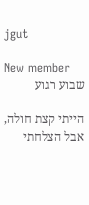jgut

New member
שבוע רגוע

הייתי קצת חולה, אבל הצלחתי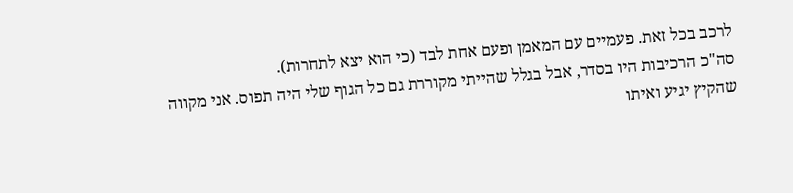לרכב בכל זאת. פעמיים עם המאמן ופעם אחת לבד (כי הוא יצא לתחרות).
סה"כ הרכיבות היו בסדר, אבל בגלל שהייתי מקוררת גם כל הגוף שלי היה תפוס. אני מקווה שהקיץ יגיע ואיתו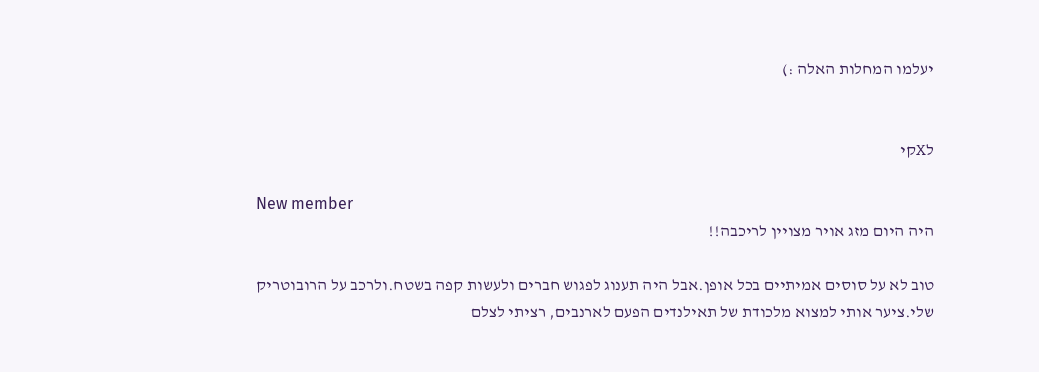יעלמו המחלות האלה :)


לXקי

New member
היה היום מזג אויר מצויין לריכבה!!

טוב לא על סוסים אמיתיים בכל אופן.אבל היה תענוג לפגוש חברים ולעשות קפה בשטח.ולרכב על הרובוטריק שלי.ציער אותי למצוא מלכודת של תאילנדים הפעם לארנבים, רציתי לצלם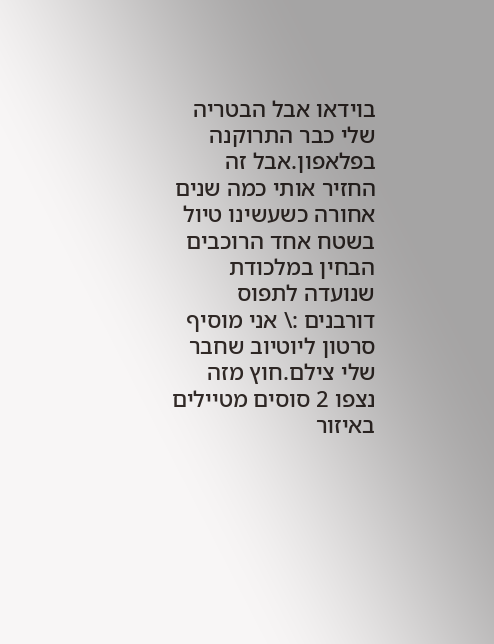בוידאו אבל הבטריה שלי כבר התרוקנה בפלאפון.אבל זה החזיר אותי כמה שנים אחורה כשעשינו טיול בשטח אחד הרוכבים הבחין במלכודת שנועדה לתפוס דורבנים :\ אני מוסיף סרטון ליוטיוב שחבר שלי צילם.חוץ מזה נצפו 2 סוסים מטיילים באיזור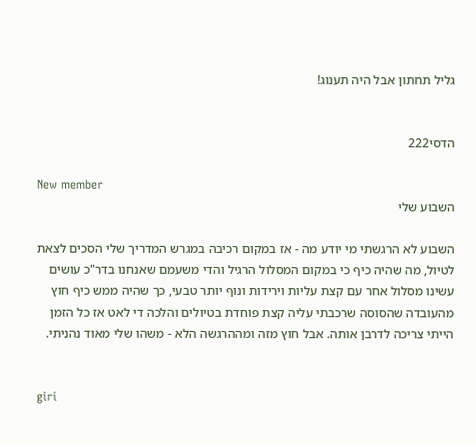גליל תחתון אבל היה תענוג!


הדסי222

New member
השבוע שלי

השבוע לא הרגשתי מי יודע מה - אז במקום רכיבה במגרש המדריך שלי הסכים לצאת לטיול, מה שהיה כיף כי במקום המסלול הרגיל והדי משעמם שאנחנו בדר"כ עושים עשינו מסלול אחר עם קצת עליות וירידות ונוף יותר טבעי, כך שהיה ממש כיף חוץ מהעובדה שהסוסה שרכבתי עליה קצת פוחדת בטיולים והלכה די לאט אז כל הזמן הייתי צריכה לדרבן אותה. אבל חוץ מזה ומההרגשה הלא - משהו שלי מאוד נהניתי.


giri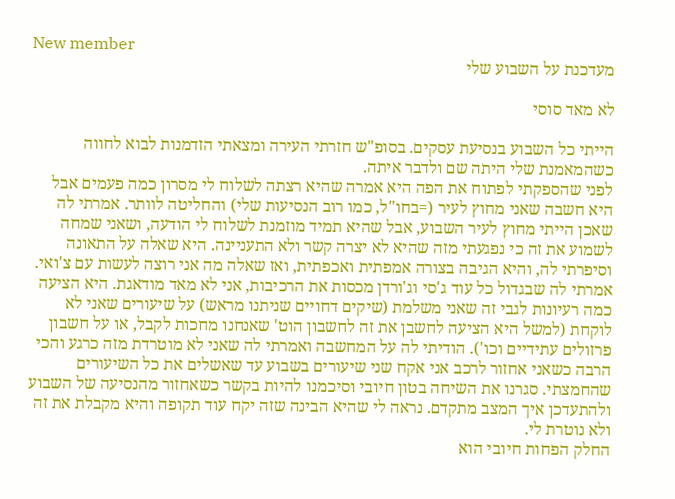New member
מעדכנת על השבוע שלי

לא מאד סוסי

הייתי כל השבוע בנסיעת עסקים. בסופ"ש חזרתי העירה ומצאתי הזדמנות לבוא לחווה כשהמאמנת שלי היתה שם ולדבר איתה.
לפני שהספקתי לפתוח את הפה היא אמרה שהיא רצתה לשלוח לי מסרון כמה פעמים אבל היא חשבה שאני מחוץ לעיר (=בחו"ל, כמו רוב הנסיעות שלי) והחליטה לוותר. אמרתי לה שאכן הייתי מחוץ לעיר השבוע, אבל שהיא תמיד מוזמנת לשלוח לי הודעה, ושאני שמחה לשמוע את זה כי נפגעתי מזה שהיא לא יצרה קשר ולא התעניינה. היא שאלה על התאונה וסיפרתי לה, והיא הגיבה בצורה אמפתית ואכפתית, ואז שאלה מה אני רוצה לעשות עם צ'ואי. אמרתי לה שבגדול כל עוד ג'סי וג'ורדן מכסות את הרכיבות, אני לא מאד מודאגת. היא הציעה כמה רעיונות לגבי זה שאני משלמת (שיקים דחויים שניתנו מראש) על שיעורים שאני לא לוקחת (למשל היא הציעה לחשבן את זה לחשבון הוט' שאנחנו מחכות לקבל, או על חשבון פרזולים עתידיים וכו'). הודיתי לה על המחשבה ואמרתי לה שאני לא מוטרדת מזה כרגע והכי הרבה כשאני אחזור לרכב אני אקח שני שיעורים בשבוע עד שאשלים את כל השיעורים שהחמצתי. סגרנו את השיחה בטון חיובי וסיכמנו להיות בקשר כשאחזור מהנסיעה של השבוע ולהתעדכן איך המצב מתקדם. נראה לי שהיא הבינה שזה יקח עוד תקופה והיא מקבלת את זה ולא נוטרת לי.
החלק הפחות חיובי הוא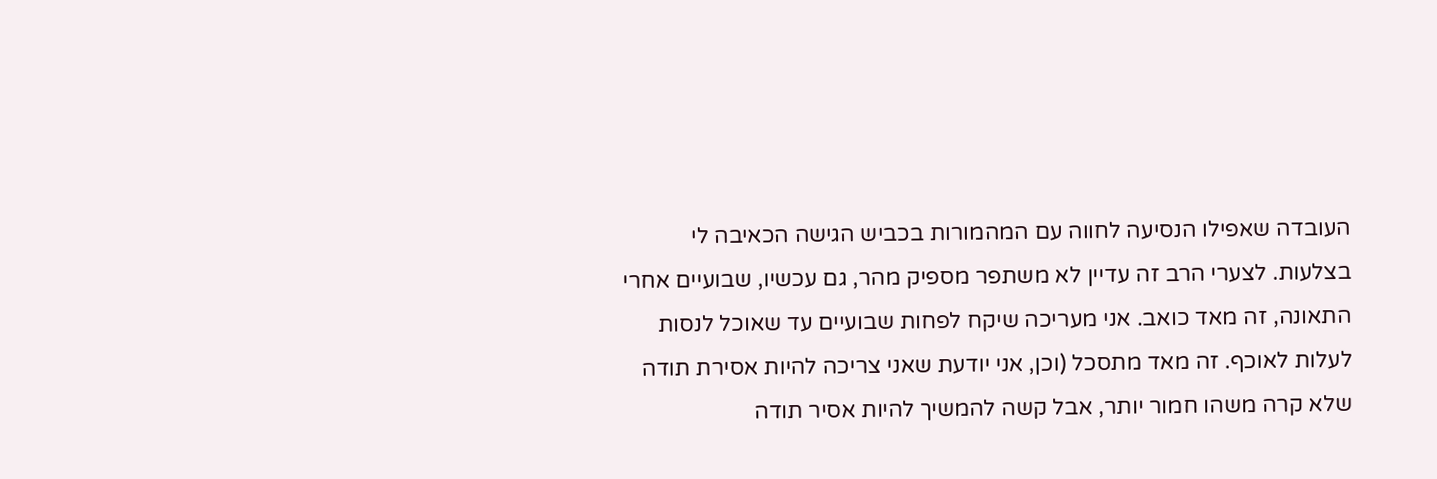העובדה שאפילו הנסיעה לחווה עם המהמורות בכביש הגישה הכאיבה לי בצלעות. לצערי הרב זה עדיין לא משתפר מספיק מהר, גם עכשיו, שבועיים אחרי התאונה, זה מאד כואב. אני מעריכה שיקח לפחות שבועיים עד שאוכל לנסות לעלות לאוכף. זה מאד מתסכל (וכן, אני יודעת שאני צריכה להיות אסירת תודה שלא קרה משהו חמור יותר, אבל קשה להמשיך להיות אסיר תודה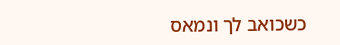כשכואב לך ונמאס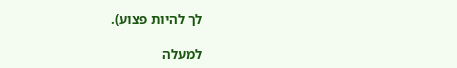לך להיות פצוע).

למעלה